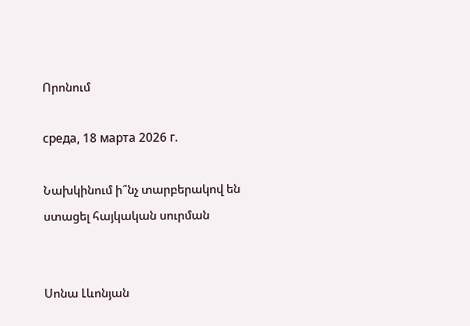Որոնում

среда, 18 марта 2026 г.

Նախկինում ի՞նչ տարբերակով են ստացել հայկական սուրման


Սոնա Լևոնյան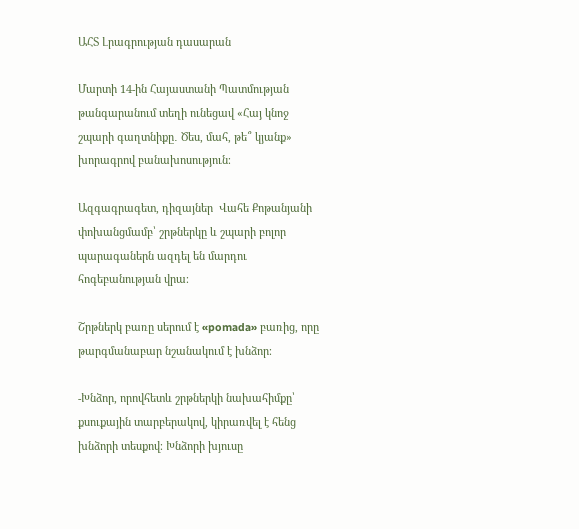ԱՀՏ Լրագրության դասարան

Մարտի 14-ին Հայաստանի Պատմության թանգարանում տեղի ունեցավ «Հայ կնոջ շպարի գաղտնիքը․ Ծես, մահ, թե՞ կյանք» խորագրով բանախոսություն։

Ազգագրագետ, դիզայներ  Վահե Քոթանյանի փոխանցմամբ՝ շրթներկը և շպարի բոլոր պարագաներն ազդել են մարդու հոգեբանության վրա։

Շրթներկ բառը սերում է «pomada» բառից, որը թարգմանաբար նշանակում է խնձոր։

-Խնձոր, որովհետև շրթներկի նախահիմքը՝ քսուքային տարբերակով, կիրառվել է հենց խնձորի տեսքով։ Խնձորի խյուսը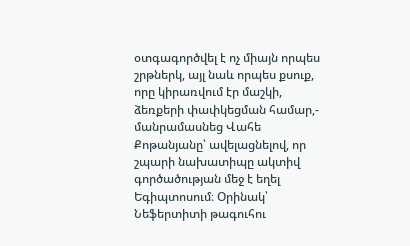օտգագործվել է ոչ միայն որպես շրթներկ, այլ նաև որպես քսուք, որը կիրառվում էր մաշկի, ձեռքերի փափկեցման համար,- մանրամասնեց Վահե Քոթանյանը՝ ավելացնելով, որ շպարի նախատիպը ակտիվ գործածության մեջ է եղել Եգիպտոսում։ Օրինակ՝ Նեֆերտիտի թագուհու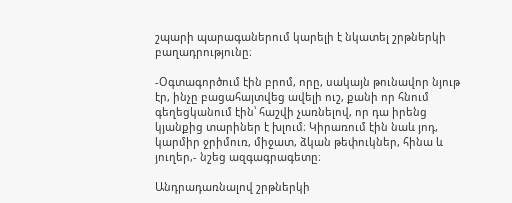շպարի պարագաներում կարելի է նկատել շրթներկի բաղադրությունը։

-Օգտագործում էին բրոմ, որը, սակայն թունավոր նյութ էր, ինչը բացահայտվեց ավելի ուշ, քանի որ հնում գեղեցկանում էին՝ հաշվի չառնելով, որ դա իրենց կյանքից տարիներ է խլում։ Կիրառում էին նաև յոդ, կարմիր ջրիմուռ, միջատ, ձկան թեփուկներ, հինա և յուղեր,- նշեց ազգագրագետը։

Անդրադառնալով շրթներկի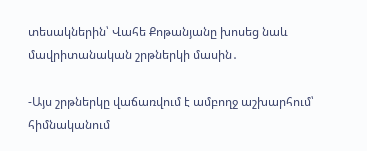տեսակներին՝ Վահե Քոթանյանը խոսեց նաև մավրիտանական շրթներկի մասին․

-Այս շրթներկը վաճառվում է ամբողջ աշխարհում՝ հիմնականում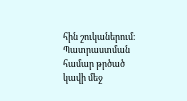հին շուկաներում։ Պատրաստման համար թրծած կավի մեջ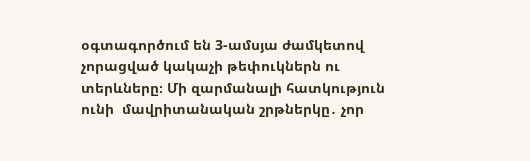օգտագործում են 3-ամսյա ժամկետով չորացված կակաչի թեփուկներն ու տերևները։ Մի զարմանալի հատկություն ունի  մավրիտանական շրթներկը․ չոր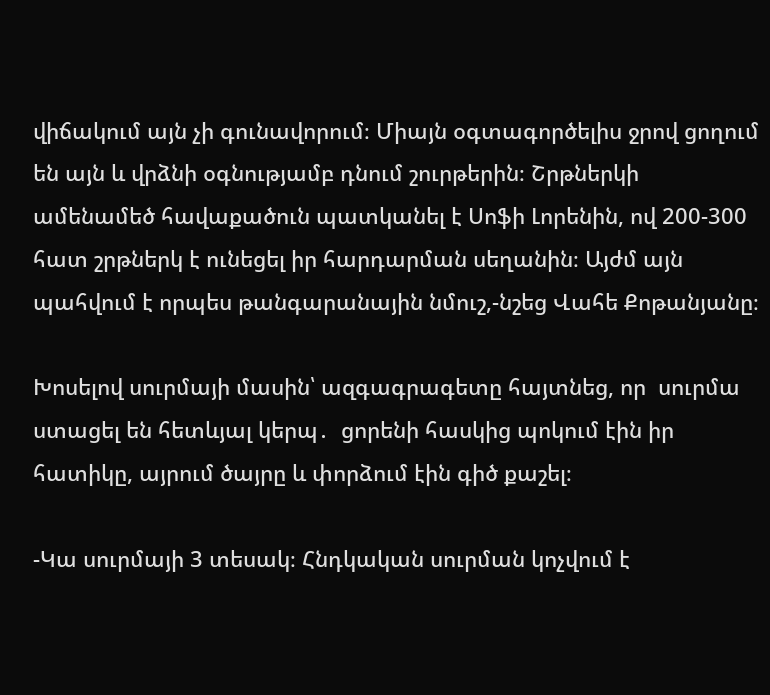վիճակում այն չի գունավորում։ Միայն օգտագործելիս ջրով ցողում են այն և վրձնի օգնությամբ դնում շուրթերին։ Շրթներկի ամենամեծ հավաքածուն պատկանել է Սոֆի Լորենին, ով 200-300 հատ շրթներկ է ունեցել իր հարդարման սեղանին։ Այժմ այն պահվում է որպես թանգարանային նմուշ,-նշեց Վահե Քոթանյանը։

Խոսելով սուրմայի մասին՝ ազգագրագետը հայտնեց, որ  սուրմա ստացել են հետևյալ կերպ․  ցորենի հասկից պոկում էին իր հատիկը, այրում ծայրը և փորձում էին գիծ քաշել։

-Կա սուրմայի 3 տեսակ։ Հնդկական սուրման կոչվում է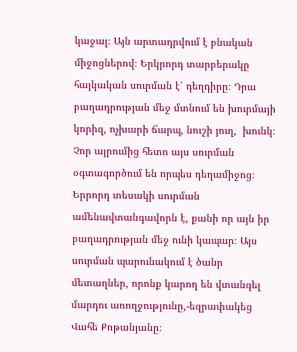կաջալ։ Այն արտադրվում է բնական միջոցներով։ Երկրորդ տարբերակը հայկական սուրման է՝ դեղդիրը։ Դրա բաղադրության մեջ մտնում են խուրմայի կորիզ, ոչխարի ճարպ, նուշի յուղ,  խունկ։ Չոր այրումից հետո այս սուրման օգտագործում են որպես դեղամիջոց։ Երրորդ տեսակի սուրման ամենավտանգավորն է, քանի որ այն իր բաղադրության մեջ ունի կապար։ Այս սուրման պարունակում է ծանր մետաղներ, որոնք կարող են վտանգել մարդու առողջությունը,-եզրափակեց Վահե Քոթանյանը։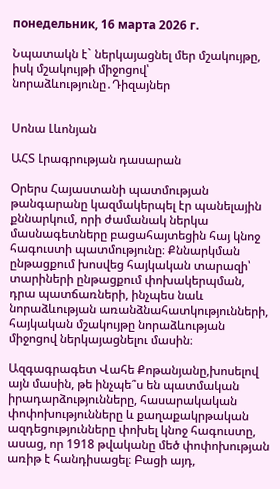понедельник, 16 марта 2026 г.

Նպատակն է` ներկայացնել մեր մշակույթը, իսկ մշակույթի միջոցով՝ նորաձևությունը․Դիզայներ


Սոնա Լևոնյան

ԱՀՏ Լրագրության դասարան

Օրերս Հայաստանի պատմության թանգարանը կազմակերպել էր պանելային քննարկում, որի ժամանակ ներկա մասնագետները բացահայտեցին հայ կնոջ հագուստի պատմությունը։ Քննարկման ընթացքում խոսվեց հայկական տարազի՝ տարիների ընթացքում փոխակերպման, դրա պատճառների, ինչպես նաև նորաձևության առանձնահատկությունների, հայկական մշակույթը նորաձևության միջոցով ներկայացնելու մասին։

Ազգագրագետ Վահե Քոթանյանը,խոսելով այն մասին, թե ինչպե՞ս են պատմական իրադարձությունները, հասարակական փոփոխությունները և քաղաքակրթական ազդեցությունները փոխել կնոջ հագուստը, ասաց, որ 1918 թվականը մեծ փոփոխության առիթ է հանդիսացել։ Բացի այդ,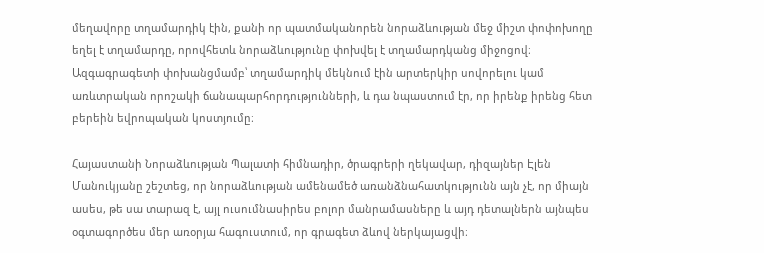մեղավորը տղամարդիկ էին, քանի որ պատմականորեն նորաձևության մեջ միշտ փոփոխողը եղել է տղամարդը, որովհետև նորաձևությունը փոխվել է տղամարդկանց միջոցով։ Ազգագրագետի փոխանցմամբ՝ տղամարդիկ մեկնում էին արտերկիր սովորելու կամ առևտրական որոշակի ճանապարհորդությունների, և դա նպաստում էր, որ իրենք իրենց հետ բերեին եվրոպական կոստյումը։

Հայաստանի Նորաձևության Պալատի հիմնադիր, ծրագրերի ղեկավար, դիզայներ Էլեն Մանուկյանը շեշտեց, որ նորաձևության ամենամեծ առանձնահատկությունն այն չէ, որ միայն ասես, թե սա տարազ է, այլ ուսումնասիրես բոլոր մանրամասները և այդ դետալներն այնպես օգտագործես մեր առօրյա հագուստում, որ գրագետ ձևով ներկայացվի։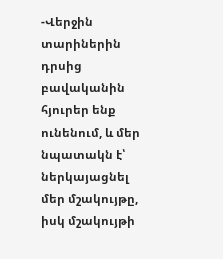-Վերջին տարիներին դրսից բավականին հյուրեր ենք ունենում, և մեր նպատակն է՝  ներկայացնել մեր մշակույթը, իսկ մշակույթի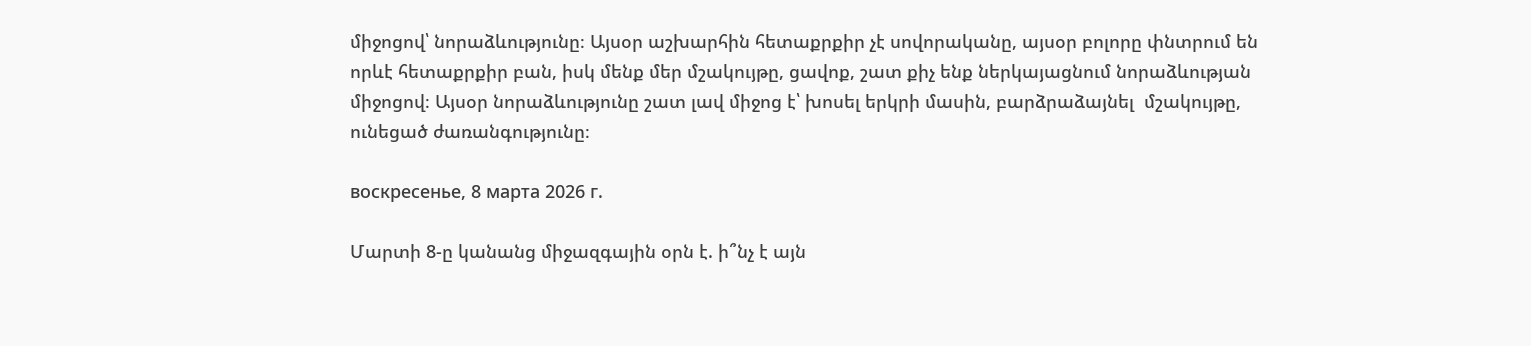միջոցով՝ նորաձևությունը։ Այսօր աշխարհին հետաքրքիր չէ սովորականը, այսօր բոլորը փնտրում են որևէ հետաքրքիր բան, իսկ մենք մեր մշակույթը, ցավոք, շատ քիչ ենք ներկայացնում նորաձևության միջոցով։ Այսօր նորաձևությունը շատ լավ միջոց է՝ խոսել երկրի մասին, բարձրաձայնել  մշակույթը, ունեցած ժառանգությունը։

воскресенье, 8 марта 2026 г.

Մարտի 8-ը կանանց միջազգային օրն է. ի՞նչ է այն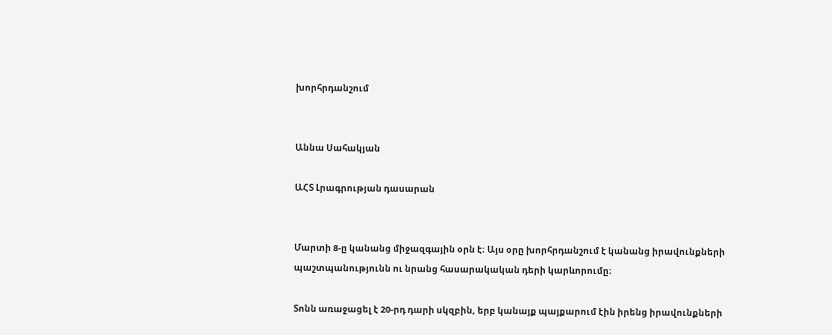խորհրդանշում


Աննա Սահակյան

ԱՀՏ Լրագրության դասարան


Մարտի 8-ը կանանց միջազգային օրն է։ Այս օրը խորհրդանշում է կանանց իրավունքների պաշտպանությունն ու նրանց հասարակական դերի կարևորումը։

Տոնն առաջացել է 20-րդ դարի սկզբին, երբ կանայք պայքարում էին իրենց իրավունքների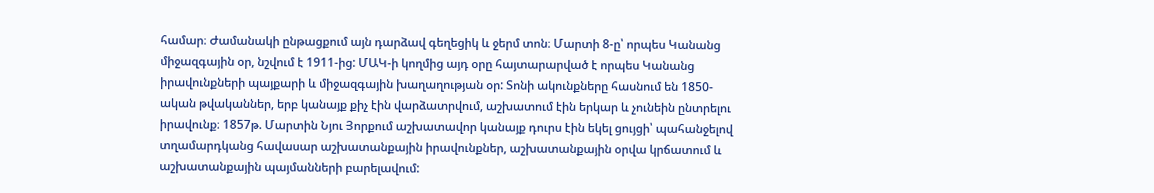համար։ Ժամանակի ընթացքում այն դարձավ գեղեցիկ և ջերմ տոն։ Մարտի 8-ը՝ որպես Կանանց միջազգային օր, նշվում է 1911-ից: ՄԱԿ-ի կողմից այդ օրը հայտարարված է որպես Կանանց իրավունքների պայքարի և միջազգային խաղաղության օր: Տոնի ակունքները հասնում են 1850-ական թվականներ, երբ կանայք քիչ էին վարձատրվում, աշխատում էին երկար և չունեին ընտրելու իրավունք։ 1857թ. Մարտին Նյու Յորքում աշխատավոր կանայք դուրս էին եկել ցույցի՝ պահանջելով տղամարդկանց հավասար աշխատանքային իրավունքներ, աշխատանքային օրվա կրճատում և աշխատանքային պայմանների բարելավում: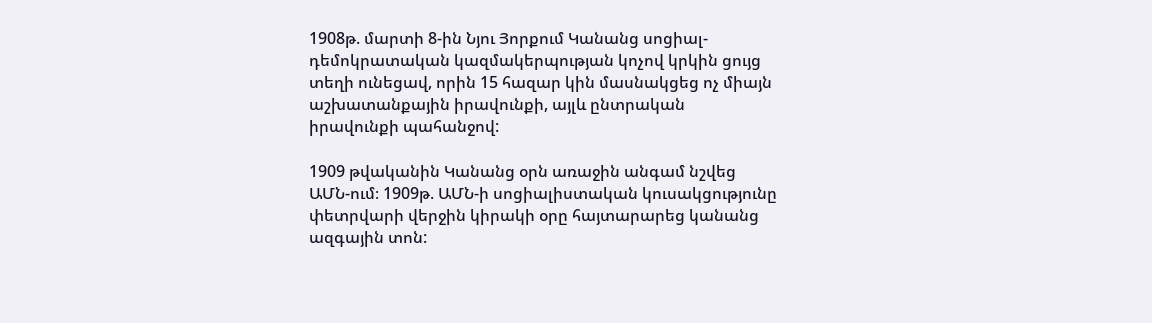1908թ. մարտի 8-ին Նյու Յորքում Կանանց սոցիալ-դեմոկրատական կազմակերպության կոչով կրկին ցույց տեղի ունեցավ, որին 15 հազար կին մասնակցեց ոչ միայն աշխատանքային իրավունքի, այլև ընտրական իրավունքի պահանջով:

1909 թվականին Կանանց օրն առաջին անգամ նշվեց ԱՄՆ-ում։ 1909թ. ԱՄՆ-ի սոցիալիստական կուսակցությունը փետրվարի վերջին կիրակի օրը հայտարարեց կանանց ազգային տոն: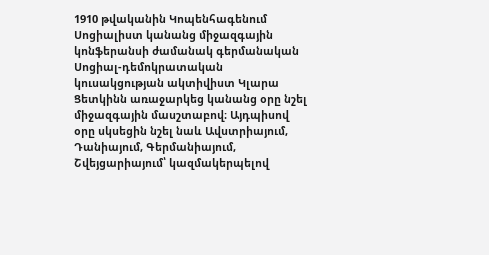1910 թվականին Կոպենհագենում Սոցիալիստ կանանց միջազգային կոնֆերանսի ժամանակ գերմանական Սոցիալ-դեմոկրատական կուսակցության ակտիվիստ Կլարա Ցետկինն առաջարկեց կանանց օրը նշել միջազգային մասշտաբով։ Այդպիսով օրը սկսեցին նշել նաև Ավստրիայում, Դանիայում, Գերմանիայում, Շվեյցարիայում՝ կազմակերպելով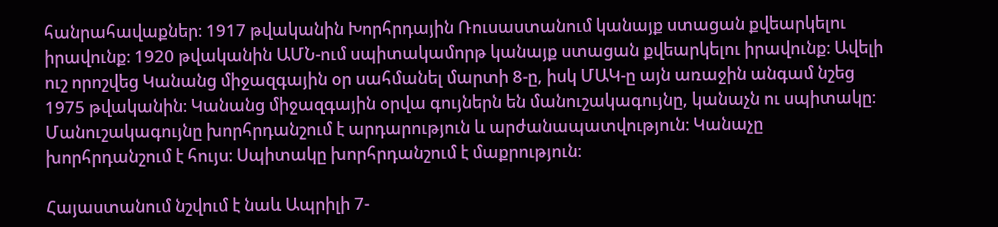հանրահավաքներ։ 1917 թվականին Խորհրդային Ռուսաստանում կանայք ստացան քվեարկելու իրավունք։ 1920 թվականին ԱՄՆ-ում սպիտակամորթ կանայք ստացան քվեարկելու իրավունք։ Ավելի ուշ որոշվեց Կանանց միջազգային օր սահմանել մարտի 8-ը, իսկ ՄԱԿ-ը այն առաջին անգամ նշեց 1975 թվականին։ Կանանց միջազգային օրվա գույներն են մանուշակագույնը, կանաչն ու սպիտակը։ Մանուշակագույնը խորհրդանշում է արդարություն և արժանապատվություն։ Կանաչը խորհրդանշում է հույս։ Սպիտակը խորհրդանշում է մաքրություն։

Հայաստանում նշվում է նաև Ապրիլի 7-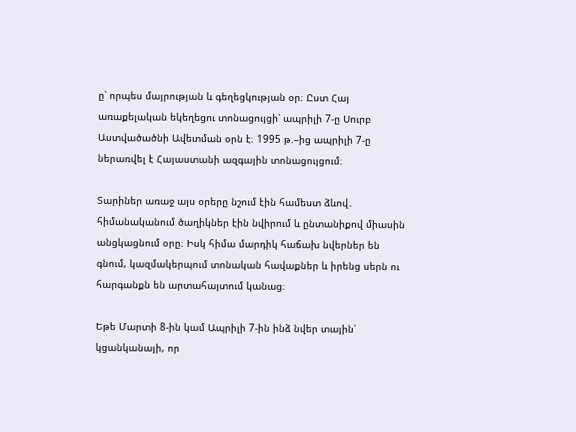ը՝ որպես մայրության և գեղեցկության օր։ Ըստ Հայ առաքելական եկեղեցու տոնացույցի՝ ապրիլի 7-ը Սուրբ Աստվածածնի Ավետման օրն է։ 1995 թ.–ից ապրիլի 7-ը ներառվել է Հայաստանի ազգային տոնացույցում։

Տարիներ առաջ այս օրերը նշում էին համեստ ձևով․ հիմանականում ծաղիկներ էին նվիրում և ընտանիքով միասին անցկացնում օրը։ Իսկ հիմա մարդիկ հաճախ նվերներ են գնում, կազմակերպում տոնական հավաքներ և իրենց սերն ու հարգանքն են արտահայտում կանաց։

Եթե Մարտի 8-ին կամ Ապրիլի 7-ին ինձ նվեր տային՝ կցանկանայի, որ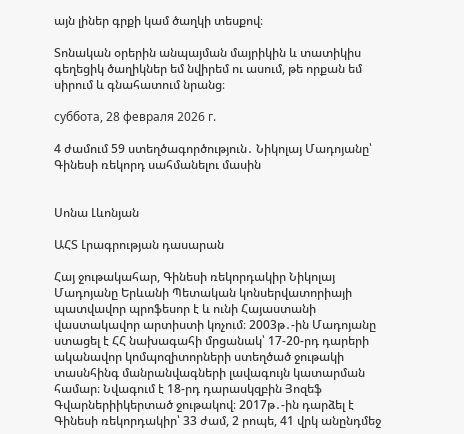այն լիներ գրքի կամ ծաղկի տեսքով։

Տոնական օրերին անպայման մայրիկին և տատիկիս գեղեցիկ ծաղիկներ եմ նվիրեմ ու ասում, թե որքան եմ սիրում և գնահատում նրանց։

суббота, 28 февраля 2026 г.

4 ժամում 59 ստեղծագործություն․ Նիկոլայ Մադոյանը՝ Գինեսի ռեկորդ սահմանելու մասին


Սոնա Լևոնյան

ԱՀՏ Լրագրության դասարան

Հայ ջութակահար, Գինեսի ռեկորդակիր Նիկոլայ Մադոյանը Երևանի Պետական կոնսերվատորիայի պատվավոր պրոֆեսոր է և ունի Հայաստանի վաստակավոր արտիստի կոչում։ 2003թ․-ին Մադոյանը ստացել է ՀՀ նախագահի մրցանակ՝ 17-20-րդ դարերի ականավոր կոմպոզիտորների ստեղծած ջութակի տասնհինգ մանրանվագների լավագույն կատարման համար։ Նվագում է 18-րդ դարասկզբին Յոզեֆ Գվարներիիկերտած ջութակով։ 2017թ․-ին դարձել է Գինեսի ռեկորդակիր՝ 33 ժամ, 2 րոպե, 41 վրկ անընդմեջ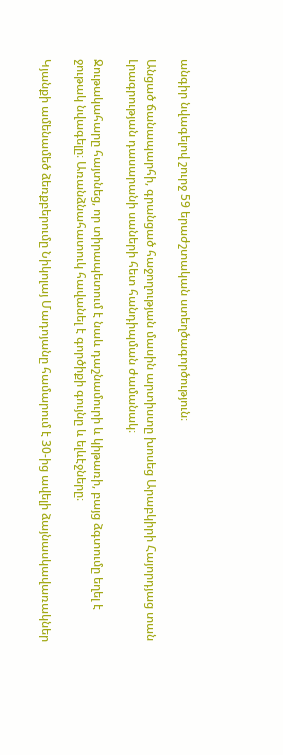անգիր նվագելով շուրջ 59 երաժշտական ստեղծագործություն։

Անցած ճանապարհի, գրանցած հաջողության մասին արտիստը խոսեց Արաբկիրի Հայորդյաց տան Լրագրության դասարանի սաների հետ հանդիպման ժամանակ։

Ջութակահարը հայտնեց, որ տիրապետում է նաև դաշնամուրի և կիթառի, բայց ձգտումը եղել է ջութակ նվագելը։ Առանձնահատուկ հավանել է գործիքի գույնը և ելևէջները։

Կյանքի ամենամեծ ձեռքբերումը Նիկոլայ Մադոյանը համարում է 30-ից ավելի ձայնասկավառակներ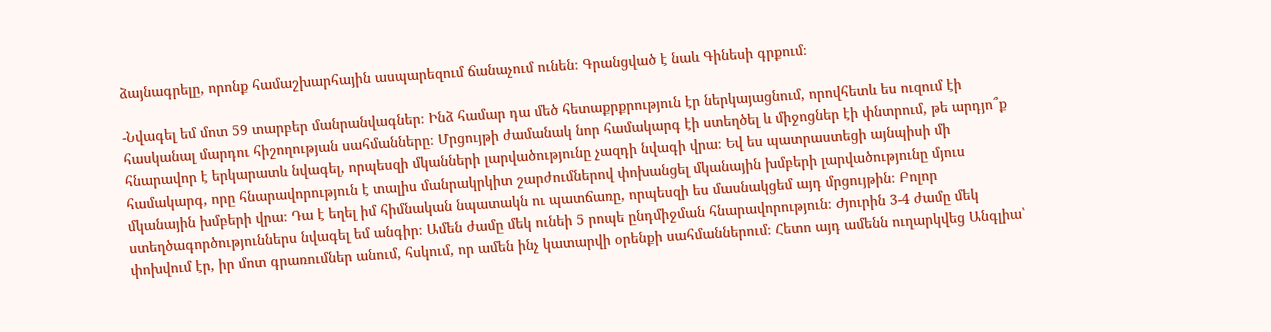ձայնագրելը, որոնք համաշխարհային ասպարեզում ճանաչում ունեն։ Գրանցված է նաև Գինեսի գրքում։

-Նվագել եմ մոտ 59 տարբեր մանրանվագներ։ Ինձ համար դա մեծ հետաքրքրություն էր ներկայացնում, որովհետև ես ուզում էի հասկանալ մարդու հիշողության սահմանները։ Մրցույթի ժամանակ նոր համակարգ էի ստեղծել և միջոցներ էի փնտրում, թե արդյո՞ք հնարավոր է երկարատև նվագել, որպեսզի մկանների լարվածությունը չազդի նվագի վրա։ Եվ ես պատրաստեցի այնպիսի մի համակարգ, որը հնարավորություն է տալիս մանրակրկիտ շարժումներով փոխանցել մկանային խմբերի լարվածությունը մյուս մկանային խմբերի վրա։ Դա է եղել իմ հիմնական նպատակն ու պատճառը, որպեսզի ես մասնակցեմ այդ մրցույթին։ Բոլոր ստեղծագործություններս նվագել եմ անգիր։ Ամեն ժամը մեկ ունեի 5 րոպե ընդմիջման հնարավորություն։ Ժյուրին 3-4 ժամը մեկ փոխվում էր, իր մոտ գրառումներ անում, հսկում, որ ամեն ինչ կատարվի օրենքի սահմաններում։ Հետո այդ ամենն ուղարկվեց Անգլիա՝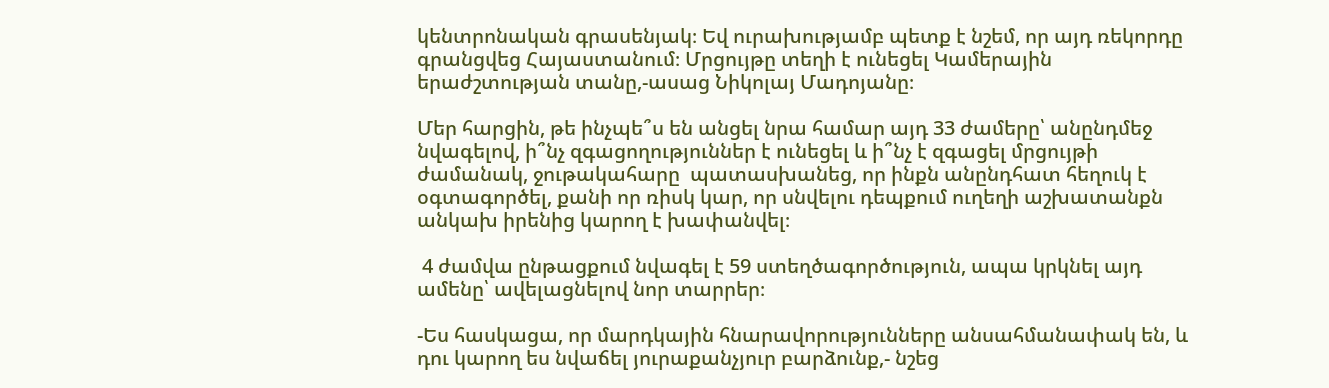կենտրոնական գրասենյակ։ Եվ ուրախությամբ պետք է նշեմ, որ այդ ռեկորդը գրանցվեց Հայաստանում։ Մրցույթը տեղի է ունեցել Կամերային երաժշտության տանը,-ասաց Նիկոլայ Մադոյանը։

Մեր հարցին, թե ինչպե՞ս են անցել նրա համար այդ 33 ժամերը՝ անընդմեջ նվագելով, ի՞նչ զգացողություններ է ունեցել և ի՞նչ է զգացել մրցույթի ժամանակ, ջութակահարը  պատասխանեց, որ ինքն անընդհատ հեղուկ է օգտագործել, քանի որ ռիսկ կար, որ սնվելու դեպքում ուղեղի աշխատանքն անկախ իրենից կարող է խափանվել։

 4 ժամվա ընթացքում նվագել է 59 ստեղծագործություն, ապա կրկնել այդ ամենը՝ ավելացնելով նոր տարրեր։

-Ես հասկացա, որ մարդկային հնարավորությունները անսահմանափակ են, և դու կարող ես նվաճել յուրաքանչյուր բարձունք,- նշեց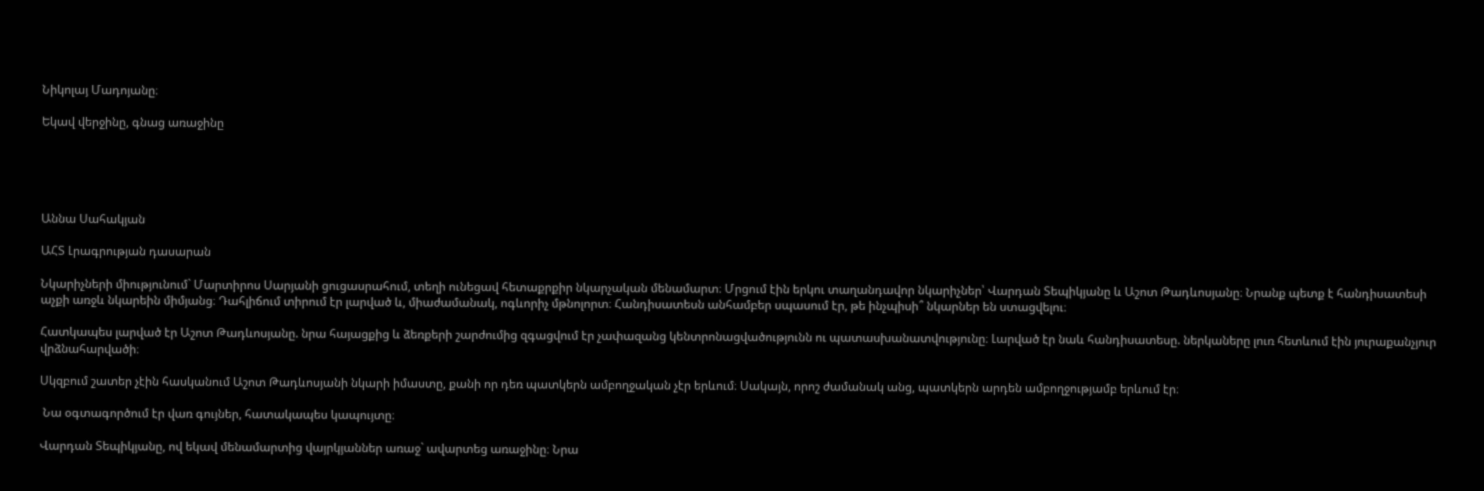Նիկոլայ Մադոյանը։

Եկավ վերջինը, գնաց առաջինը





Աննա Սահակյան

ԱՀՏ Լրագրության դասարան

Նկարիչների միությունում` Մարտիրոս Սարյանի ցուցասրահում, տեղի ունեցավ հետաքրքիր նկարչական մենամարտ։ Մրցում էին երկու տաղանդավոր նկարիչներ՝ Վարդան Տեպիկյանը և Աշոտ Թադևոսյանը։ Նրանք պետք է հանդիսատեսի աչքի առջև նկարեին միմյանց։ Դահլիճում տիրում էր լարված և, միաժամանակ, ոգևորիչ մթնոլորտ։ Հանդիսատեսն անհամբեր սպասում էր, թե ինչպիսի՞ նկարներ են ստացվելու։

Հատկապես լարված էր Աշոտ Թադևոսյանը. նրա հայացքից և ձեռքերի շարժումից զգացվում էր չափազանց կենտրոնացվածությունն ու պատասխանատվությունը։ Լարված էր նաև հանդիսատեսը. ներկաները լուռ հետևում էին յուրաքանչյուր վրձնահարվածի։

Սկզբում շատեր չէին հասկանում Աշոտ Թադևոսյանի նկարի իմաստը, քանի որ դեռ պատկերն ամբողջական չէր երևում։ Սակայն, որոշ ժամանակ անց, պատկերն արդեն ամբողջությամբ երևում էր։

 Նա օգտագործում էր վառ գույներ, հատակապես կապույտը։

Վարդան Տեպիկյանը, ով եկավ մենամարտից վայրկյաններ առաջ` ավարտեց առաջինը։ Նրա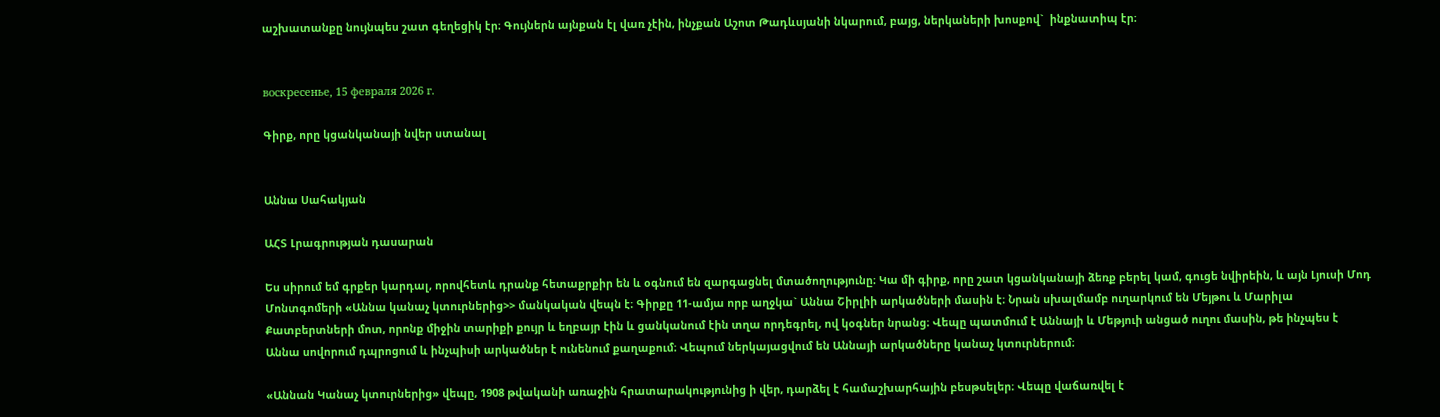աշխատանքը նույնպես շատ գեղեցիկ էր։ Գույներն այնքան էլ վառ չէին, ինչքան Աշոտ Թադևսյանի նկարում, բայց, ներկաների խոսքով`  ինքնատիպ էր։


воскресенье, 15 февраля 2026 г.

Գիրք, որը կցանկանայի նվեր ստանալ


Աննա Սահակյան

ԱՀՏ Լրագրության դասարան

Ես սիրում եմ գրքեր կարդալ, որովհետև դրանք հետաքրքիր են և օգնում են զարգացնել մտածողությունը։ Կա մի գիրք, որը շատ կցանկանայի ձեռք բերել կամ, գուցե նվիրեին, և այն Լյուսի Մոդ Մոնտգոմերի «Աննա կանաչ կտուրներից>> մանկական վեպն է։ Գիրքը 11-ամյա որբ աղջկա` Աննա Շիրլիի արկածների մասին է։ Նրան սխալմամբ ուղարկում են Մեյթու և Մարիլա Քատբերտների մոտ, որոնք միջին տարիքի քույր և եղբայր էին և ցանկանում էին տղա որդեգրել, ով կօգներ նրանց։ Վեպը պատմում է Աննայի և Մեթյուի անցած ուղու մասին, թե ինչպես է Աննա սովորում դպրոցում և ինչպիսի արկածներ է ունենում քաղաքում։ Վեպում ներկայացվում են Աննայի արկածները կանաչ կտուրներում։

«Աննան Կանաչ կտուրներից» վեպը, 1908 թվականի առաջին հրատարակությունից ի վեր, դարձել է համաշխարհային բեսթսելեր։ Վեպը վաճառվել է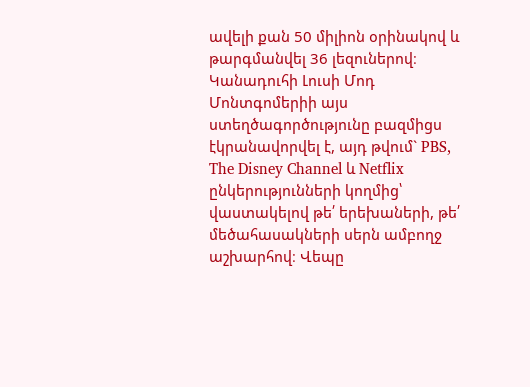ավելի քան 50 միլիոն օրինակով և թարգմանվել 36 լեզուներով։ Կանադուհի Լուսի Մոդ Մոնտգոմերիի այս ստեղծագործությունը բազմիցս էկրանավորվել է, այդ թվում` PBS, The Disney Channel և Netflix ընկերությունների կողմից՝ վաստակելով թե՛ երեխաների, թե՛ մեծահասակների սերն ամբողջ աշխարհով։ Վեպը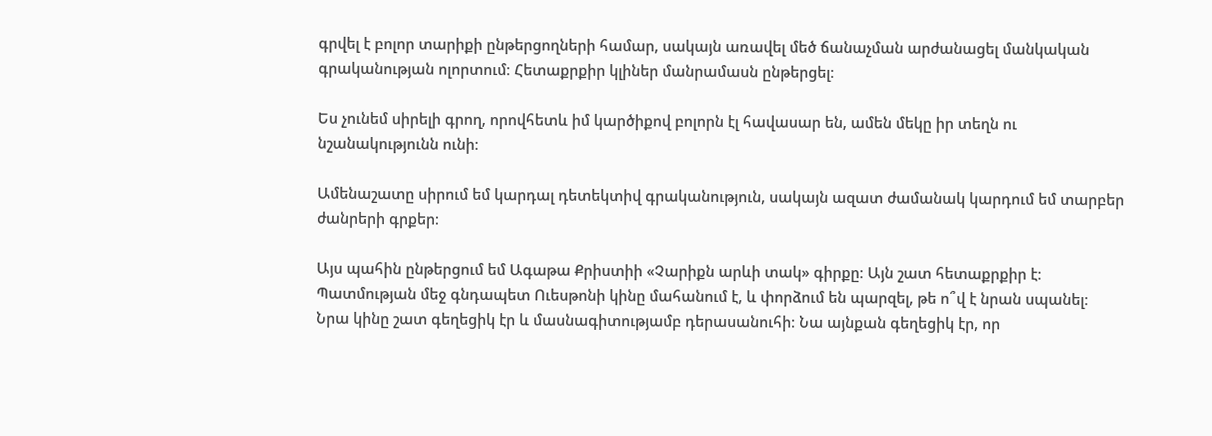գրվել է բոլոր տարիքի ընթերցողների համար, սակայն առավել մեծ ճանաչման արժանացել մանկական գրականության ոլորտում։ Հետաքրքիր կլիներ մանրամասն ընթերցել։

Ես չունեմ սիրելի գրող, որովհետև իմ կարծիքով բոլորն էլ հավասար են, ամեն մեկը իր տեղն ու նշանակությունն ունի։

Ամենաշատը սիրում եմ կարդալ դետեկտիվ գրականություն, սակայն ազատ ժամանակ կարդում եմ տարբեր ժանրերի գրքեր։

Այս պահին ընթերցում եմ Ագաթա Քրիստիի «Չարիքն արևի տակ» գիրքը։ Այն շատ հետաքրքիր է։ Պատմության մեջ գնդապետ Ուեսթոնի կինը մահանում է, և փորձում են պարզել, թե ո՞վ է նրան սպանել։ Նրա կինը շատ գեղեցիկ էր և մասնագիտությամբ դերասանուհի։ Նա այնքան գեղեցիկ էր, որ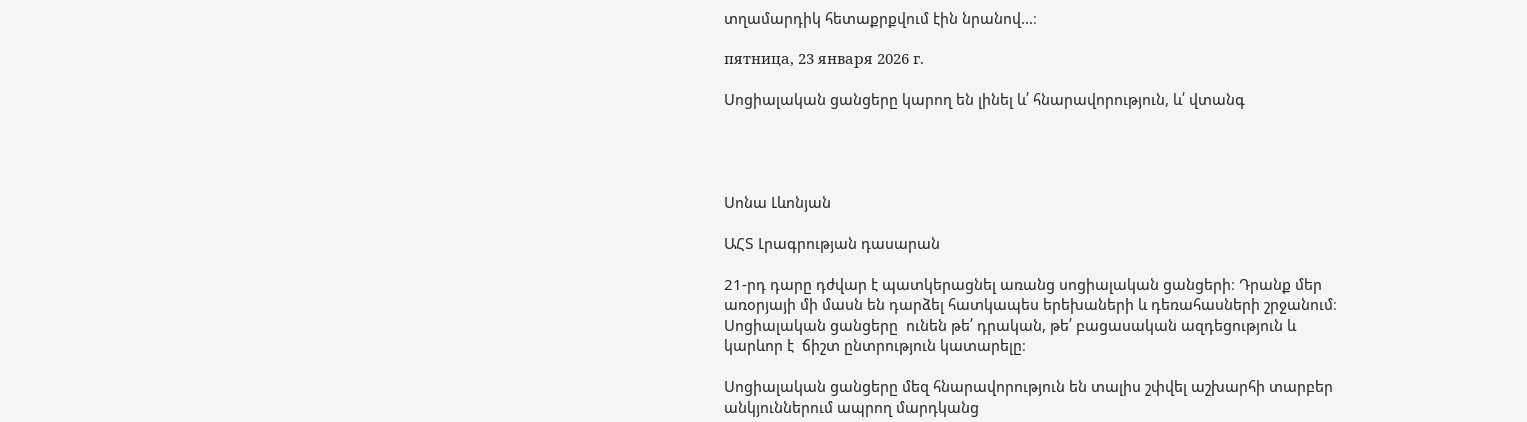տղամարդիկ հետաքրքվում էին նրանով...։

пятница, 23 января 2026 г.

Սոցիալական ցանցերը կարող են լինել և՛ հնարավորություն, և՛ վտանգ




Սոնա Լևոնյան

ԱՀՏ Լրագրության դասարան

21-րդ դարը դժվար է պատկերացնել առանց սոցիալական ցանցերի։ Դրանք մեր առօրյայի մի մասն են դարձել հատկապես երեխաների և դեռահասների շրջանում։ Սոցիալական ցանցերը  ունեն թե՛ դրական, թե՛ բացասական ազդեցություն և կարևոր է  ճիշտ ընտրություն կատարելը։

Սոցիալական ցանցերը մեզ հնարավորություն են տալիս շփվել աշխարհի տարբեր անկյուններում ապրող մարդկանց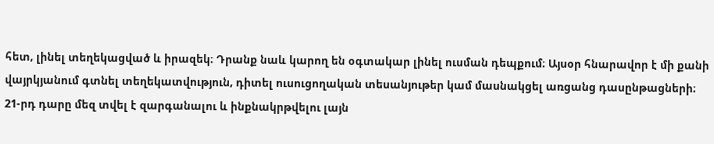հետ, լինել տեղեկացված և իրազեկ։ Դրանք նաև կարող են օգտակար լինել ուսման դեպքում։ Այսօր հնարավոր է մի քանի վայրկյանում գտնել տեղեկատվություն, դիտել ուսուցողական տեսանյութեր կամ մասնակցել առցանց դասընթացների։ 21-րդ դարը մեզ տվել է զարգանալու և ինքնակրթվելու լայն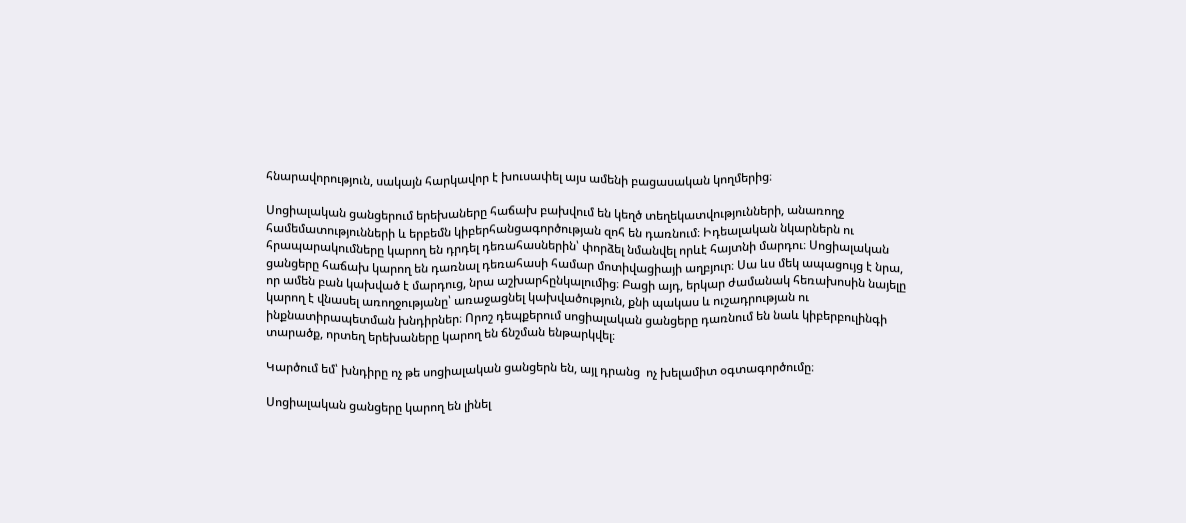հնարավորություն, սակայն հարկավոր է խուսափել այս ամենի բացասական կողմերից։

Սոցիալական ցանցերում երեխաները հաճախ բախվում են կեղծ տեղեկատվությունների, անառողջ համեմատությունների և երբեմն կիբերհանցագործության զոհ են դառնում։ Իդեալական նկարներն ու հրապարակումները կարող են դրդել դեռահասներին՝ փորձել նմանվել որևէ հայտնի մարդու։ Սոցիալական ցանցերը հաճախ կարող են դառնալ դեռահասի համար մոտիվացիայի աղբյուր։ Սա ևս մեկ ապացույց է նրա, որ ամեն բան կախված է մարդուց, նրա աշխարհընկալումից։ Բացի այդ, երկար ժամանակ հեռախոսին նայելը կարող է վնասել առողջությանը՝ առաջացնել կախվածություն, քնի պակաս և ուշադրության ու ինքնատիրապետման խնդիրներ։ Որոշ դեպքերում սոցիալական ցանցերը դառնում են նաև կիբերբուլինգի տարածք, որտեղ երեխաները կարող են ճնշման ենթարկվել։

Կարծում եմ՝ խնդիրը ոչ թե սոցիալական ցանցերն են, այլ դրանց  ոչ խելամիտ օգտագործումը։

Սոցիալական ցանցերը կարող են լինել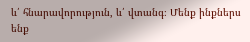և՛ հնարավորություն, և՛ վտանգ։ Մենք ինքներս ենք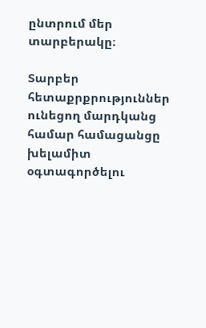ընտրում մեր տարբերակը։

Տարբեր հետաքրքրություններ ունեցող մարդկանց համար համացանցը խելամիտ օգտագործելու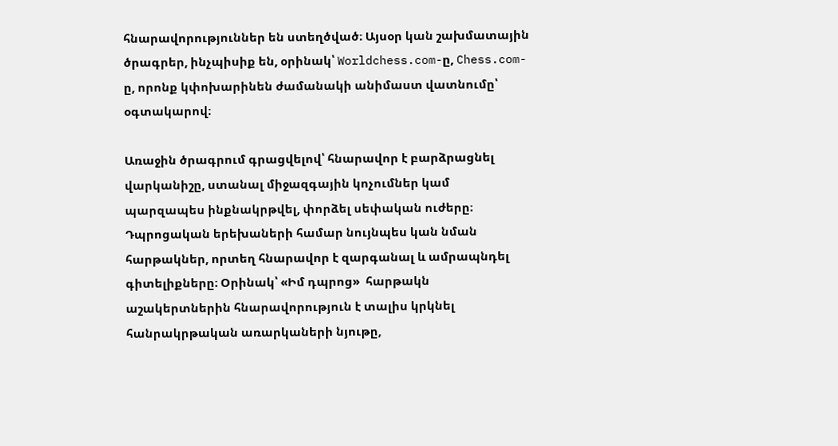հնարավորություններ են ստեղծված։ Այսօր կան շախմատային ծրագրեր, ինչպիսիք են, օրինակ՝ Worldchess.com-ը, Chess.com-ը, որոնք կփոխարինեն ժամանակի անիմաստ վատնումը՝ օգտակարով։

Առաջին ծրագրում գրացվելով՝ հնարավոր է բարձրացնել վարկանիշը, ստանալ միջազգային կոչումներ կամ պարզապես ինքնակրթվել, փորձել սեփական ուժերը։ Դպրոցական երեխաների համար նույնպես կան նման հարթակներ, որտեղ հնարավոր է զարգանալ և ամրապնդել գիտելիքները։ Օրինակ՝ «Իմ դպրոց»  հարթակն աշակերտներին հնարավորություն է տալիս կրկնել հանրակրթական առարկաների նյութը,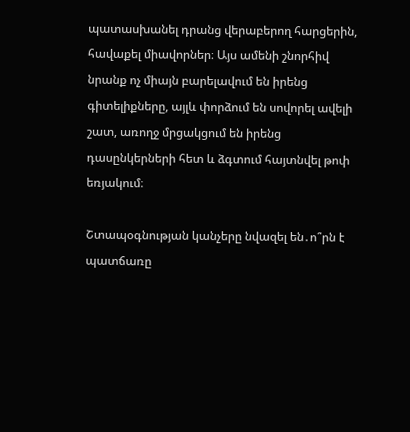պատասխանել դրանց վերաբերող հարցերին, հավաքել միավորներ։ Այս ամենի շնորհիվ նրանք ոչ միայն բարելավում են իրենց գիտելիքները, այլև փորձում են սովորել ավելի շատ, առողջ մրցակցում են իրենց դասընկերների հետ և ձգտում հայտնվել թոփ եռյակում։

Շտապօգնության կանչերը նվազել են․ո՞րն է պատճառը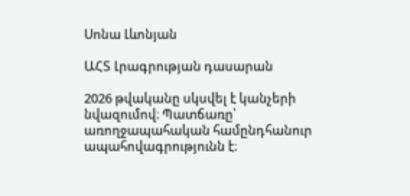Սոնա Լևոնյան

ԱՀՏ Լրագրության դասարան

2026 թվականը սկսվել է կանչերի նվազումով։ Պատճառը՝ առողջապահական համընդհանուր ապահովագրությունն է։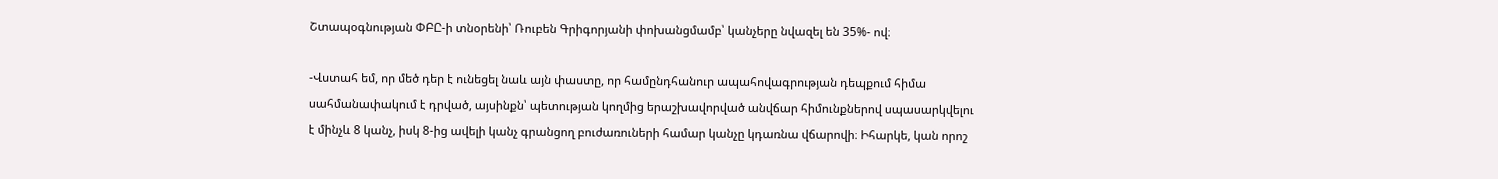Շտապօգնության ՓԲԸ-ի տնօրենի՝ Ռուբեն Գրիգորյանի փոխանցմամբ՝ կանչերը նվազել են 35%- ով։

-Վստահ եմ, որ մեծ դեր է ունեցել նաև այն փաստը, որ համընդհանուր ապահովագրության դեպքում հիմա սահմանափակում է դրված, այսինքն՝ պետության կողմից երաշխավորված անվճար հիմունքներով սպասարկվելու է մինչև 8 կանչ, իսկ 8-ից ավելի կանչ գրանցող բուժառուների համար կանչը կդառնա վճարովի։ Իհարկե, կան որոշ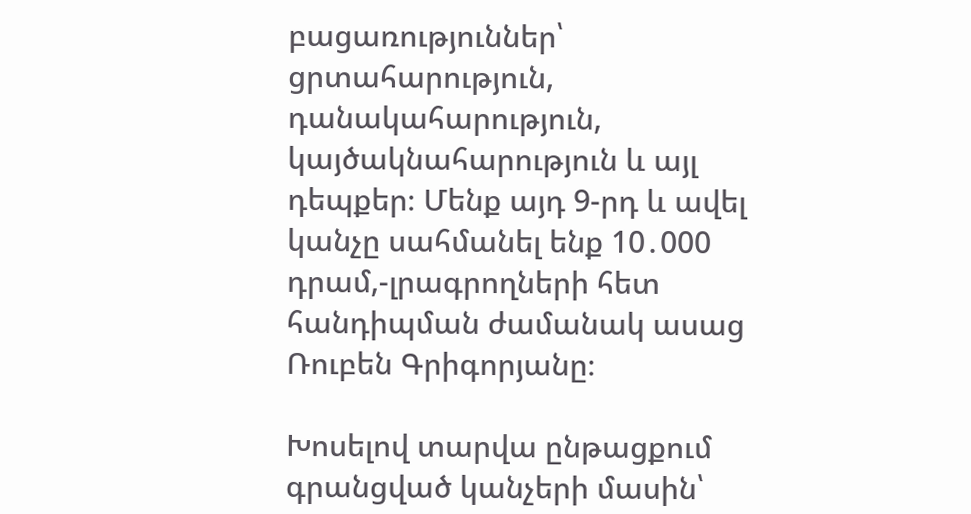բացառություններ՝ ցրտահարություն, դանակահարություն, կայծակնահարություն և այլ դեպքեր։ Մենք այդ 9-րդ և ավել կանչը սահմանել ենք 10․000 դրամ,-լրագրողների հետ հանդիպման ժամանակ ասաց Ռուբեն Գրիգորյանը։

Խոսելով տարվա ընթացքում գրանցված կանչերի մասին՝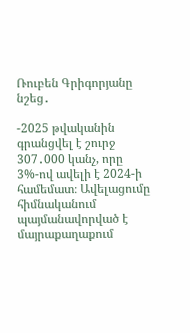Ռուբեն Գրիգորյանը նշեց․

-2025 թվականին գրանցվել է շուրջ 307․000 կանչ, որը 3%-ով ավելի է 2024-ի համեմատ։ Ավելացումը հիմնականում պայմանավորված է մայրաքաղաքում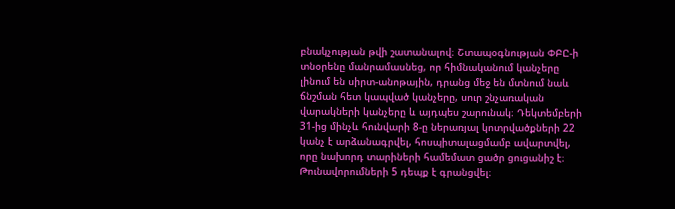բնակչության թվի շատանալով։ Շտապօգնության ՓԲԸ-ի տնօրենը մանրամասնեց, որ հիմնականում կանչերը լինում են սիրտ-անոթային, դրանց մեջ են մտնում նաև ճնշման հետ կապված կանչերը, սուր շնչառական վարակների կանչերը և այդպես շարունակ։ Դեկտեմբերի 31-ից մինչև հունվարի 8-ը ներառյալ կոտրվածքների 22 կանչ է արձանագրվել, հոսպիտալացմամբ ավարտվել, որը նախորդ տարիների համեմատ ցածր ցուցանիշ է։ Թունավորումների 5 դեպք է գրանցվել։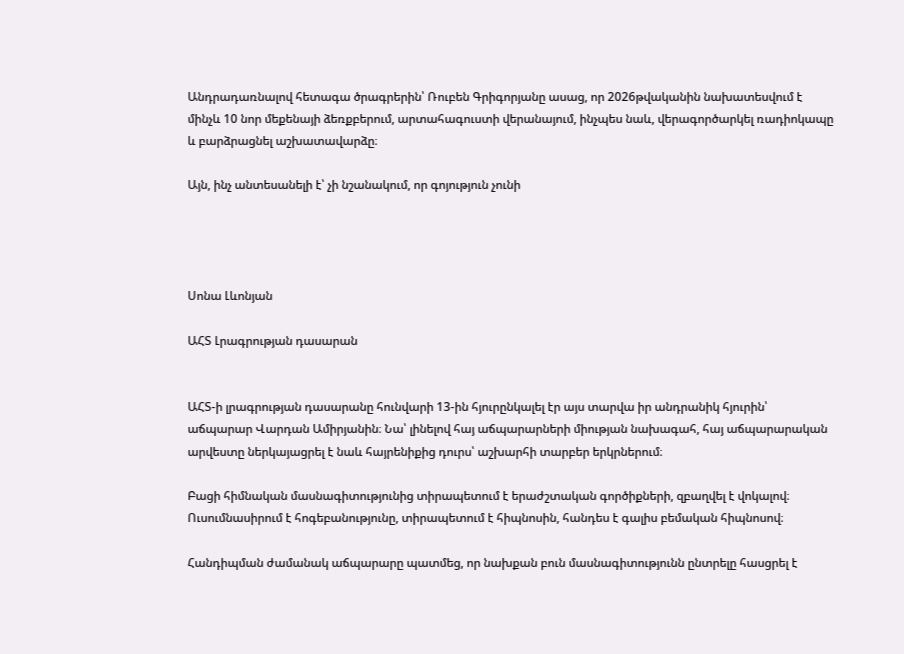Անդրադառնալով հետագա ծրագրերին՝ Ռուբեն Գրիգորյանը ասաց, որ 2026թվականին նախատեսվում է մինչև 10 նոր մեքենայի ձեռքբերում, արտահագուստի վերանայում, ինչպես նաև, վերագործարկել ռադիոկապը և բարձրացնել աշխատավարձը։

Այն, ինչ անտեսանելի է՝ չի նշանակում, որ գոյություն չունի




Սոնա Լևոնյան

ԱՀՏ Լրագրության դասարան


ԱՀՏ-ի լրագրության դասարանը հունվարի 13-ին հյուրընկալել էր այս տարվա իր անդրանիկ հյուրին՝ աճպարար Վարդան Ամիրյանին։ Նա՝ լինելով հայ աճպարարների միության նախագահ, հայ աճպարարական արվեստը ներկայացրել է նաև հայրենիքից դուրս՝ աշխարհի տարբեր երկրներում։

Բացի հիմնական մասնագիտությունից տիրապետում է երաժշտական գործիքների, զբաղվել է վոկալով։ Ուսումնասիրում է հոգեբանությունը, տիրապետում է հիպնոսին, հանդես է գալիս բեմական հիպնոսով։

Հանդիպման ժամանակ աճպարարը պատմեց, որ նախքան բուն մասնագիտությունն ընտրելը հասցրել է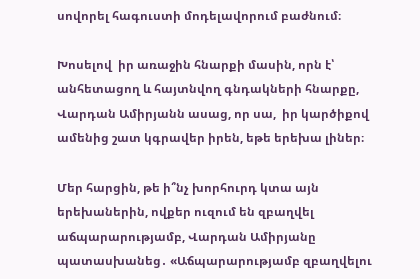սովորել հագուստի մոդելավորում բաժնում։

Խոսելով  իր առաջին հնարքի մասին, որն է՝ անհետացող և հայտնվող գնդակների հնարքը, Վարդան Ամիրյանն ասաց, որ սա,  իր կարծիքով ամենից շատ կգրավեր իրեն, եթե երեխա լիներ։

Մեր հարցին, թե ի՞նչ խորհուրդ կտա այն երեխաներին, ովքեր ուզում են զբաղվել աճպարարությամբ, Վարդան Ամիրյանը պատասխանեց․ «Աճպարարությամբ զբաղվելու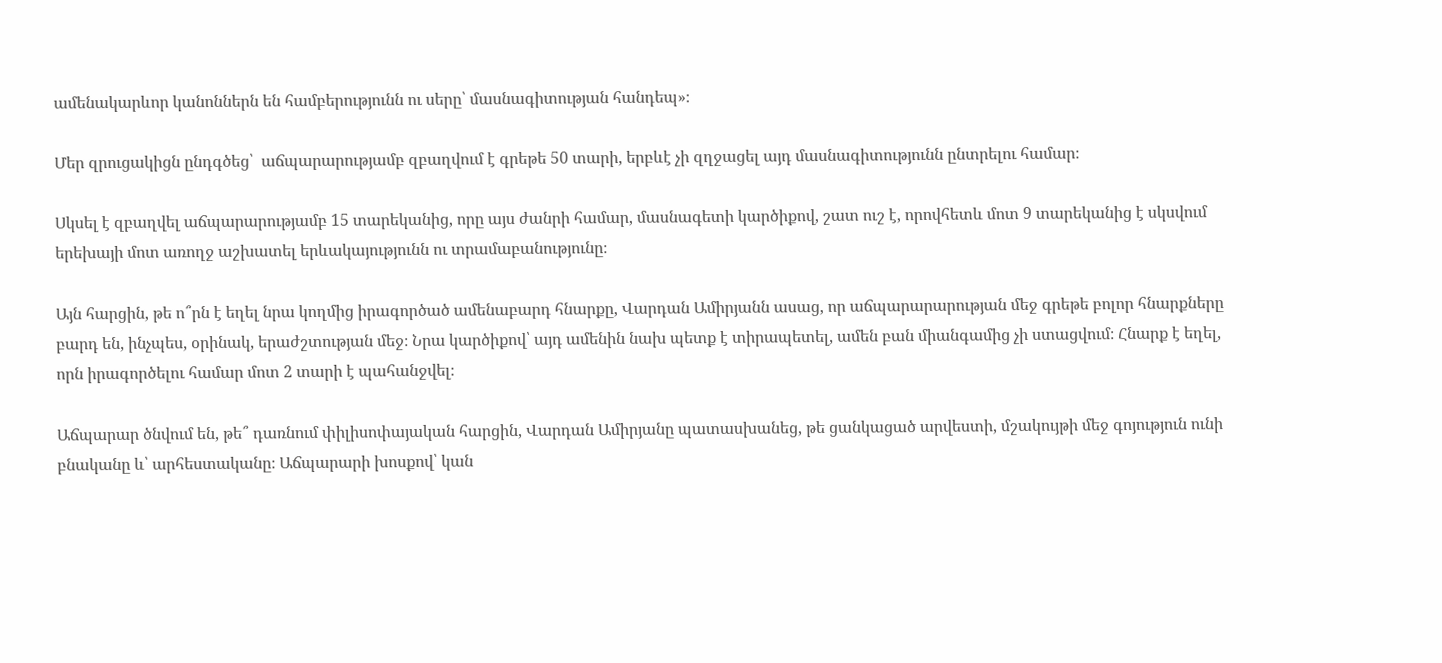ամենակարևոր կանոններն են համբերությունն ու սերը՝ մասնագիտության հանդեպ»։

Մեր զրուցակիցն ընդգծեց՝  աճպարարությամբ զբաղվում է գրեթե 50 տարի, երբևէ չի զղջացել այդ մասնագիտությունն ընտրելու համար։

Սկսել է զբաղվել աճպարարությամբ 15 տարեկանից, որը այս ժանրի համար, մասնագետի կարծիքով, շատ ուշ է, որովհետև մոտ 9 տարեկանից է սկսվում երեխայի մոտ առողջ աշխատել երևակայությունն ու տրամաբանությունը։

Այն հարցին, թե ո՞րն է եղել նրա կողմից իրագործած ամենաբարդ հնարքը, Վարդան Ամիրյանն ասաց, որ աճպարարարության մեջ գրեթե բոլոր հնարքները բարդ են, ինչպես, օրինակ, երաժշտության մեջ։ Նրա կարծիքով՝ այդ ամենին նախ պետք է տիրապետել, ամեն բան միանգամից չի ստացվում։ Հնարք է եղել, որն իրագործելու համար մոտ 2 տարի է պահանջվել։

Աճպարար ծնվում են, թե՞ դառնում փիլիսոփայական հարցին, Վարդան Ամիրյանը պատասխանեց, թե ցանկացած արվեստի, մշակույթի մեջ գոյություն ունի բնականը և՝ արհեստականը։ Աճպարարի խոսքով՝ կան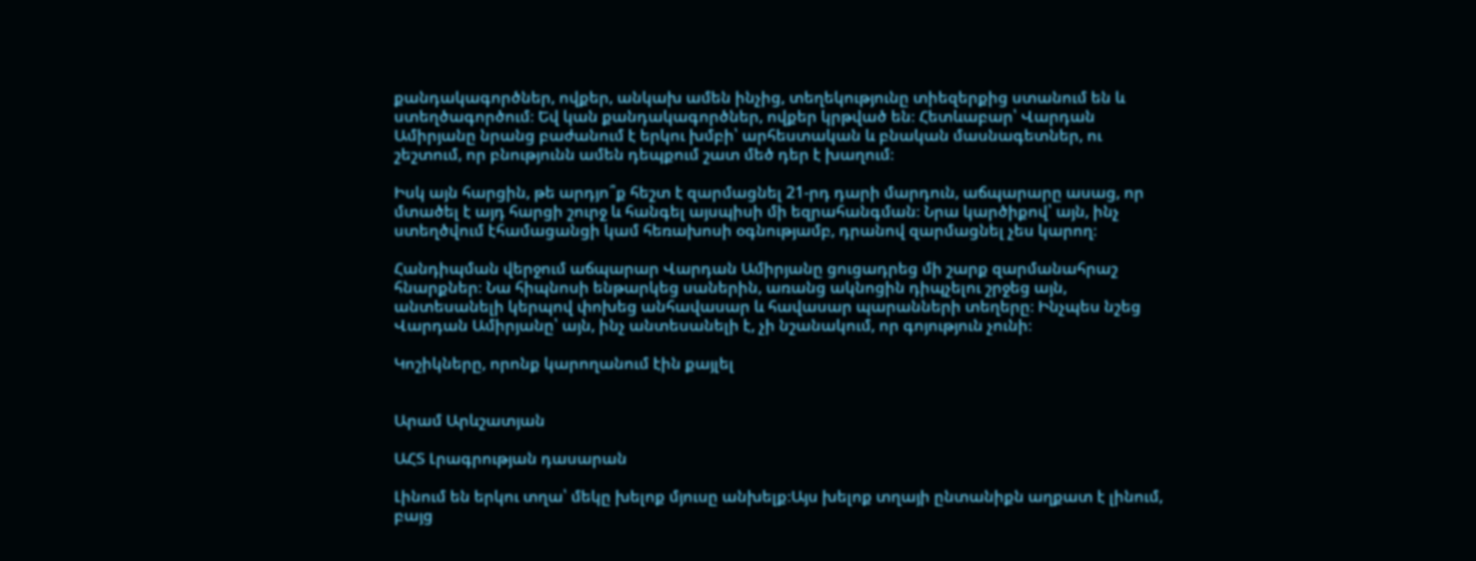քանդակագործներ, ովքեր, անկախ ամեն ինչից, տեղեկությունը տիեզերքից ստանում են և ստեղծագործում։ Եվ կան քանդակագործներ, ովքեր կրթված են։ Հետևաբար՝ Վարդան Ամիրյանը նրանց բաժանում է երկու խմբի՝ արհեստական և բնական մասնագետներ, ու շեշտում, որ բնությունն ամեն դեպքում շատ մեծ դեր է խաղում։

Իսկ այն հարցին, թե արդյո՞ք հեշտ է զարմացնել 21-րդ դարի մարդուն, աճպարարը ասաց, որ մտածել է այդ հարցի շուրջ և հանգել այսպիսի մի եզրահանգման։ Նրա կարծիքով՝ այն, ինչ ստեղծվում էհամացանցի կամ հեռախոսի օգնությամբ, դրանով զարմացնել չես կարող։

Հանդիպման վերջում աճպարար Վարդան Ամիրյանը ցուցադրեց մի շարք զարմանահրաշ հնարքներ։ Նա հիպնոսի ենթարկեց սաներին, առանց ակնոցին դիպչելու շրջեց այն, անտեսանելի կերպով փոխեց անհավասար և հավասար պարանների տեղերը։ Ինչպես նշեց Վարդան Ամիրյանը՝ այն, ինչ անտեսանելի է, չի նշանակում, որ գոյություն չունի։

Կոշիկները, որոնք կարողանում էին քայլել


Արամ Արևշատյան

ԱՀՏ Լրագրության դասարան

Լինում են երկու տղա՝ մեկը խելոք մյուսը անխելք։Այս խելոք տղայի ընտանիքն աղքատ է լինում, բայց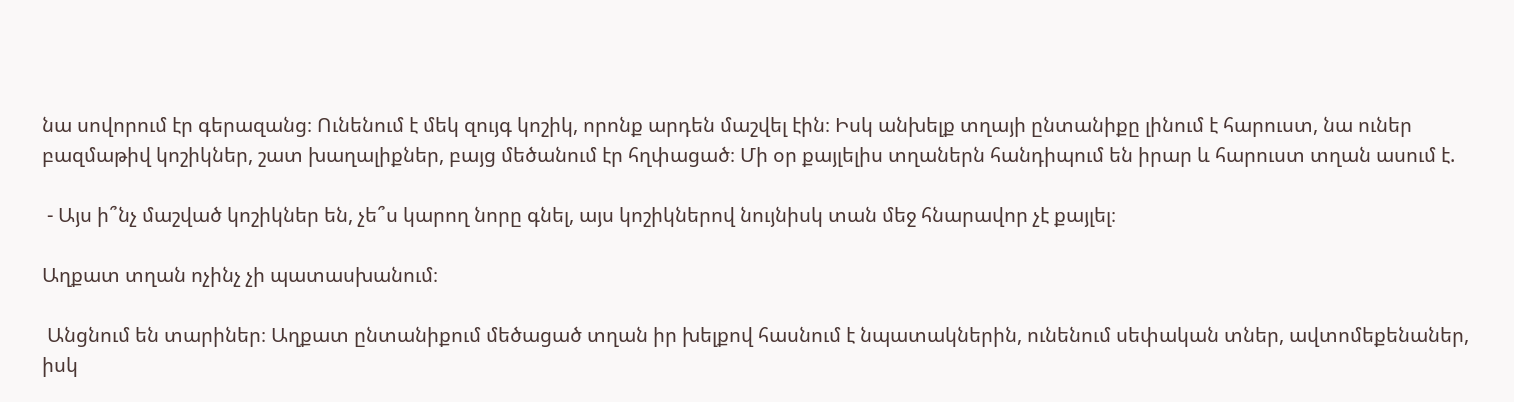նա սովորում էր գերազանց։ Ունենում է մեկ զույգ կոշիկ, որոնք արդեն մաշվել էին։ Իսկ անխելք տղայի ընտանիքը լինում է հարուստ, նա ուներ բազմաթիվ կոշիկներ, շատ խաղալիքներ, բայց մեծանում էր հղփացած։ Մի օր քայլելիս տղաներն հանդիպում են իրար և հարուստ տղան ասում է.

 - Այս ի՞նչ մաշված կոշիկներ են, չե՞ս կարող նորը գնել, այս կոշիկներով նույնիսկ տան մեջ հնարավոր չէ քայլել։

Աղքատ տղան ոչինչ չի պատասխանում։

 Անցնում են տարիներ։ Աղքատ ընտանիքում մեծացած տղան իր խելքով հասնում է նպատակներին, ունենում սեփական տներ, ավտոմեքենաներ, իսկ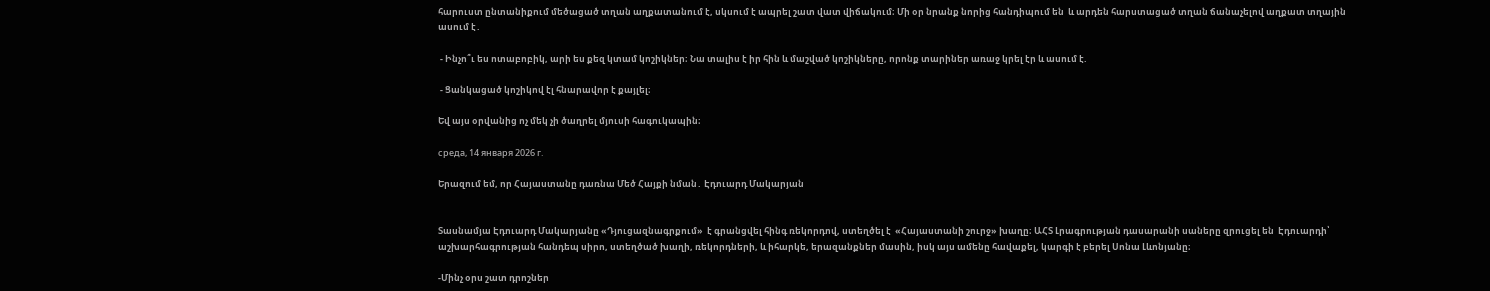հարուստ ընտանիքում մեծացած տղան աղքատանում է, սկսում է ապրել շատ վատ վիճակում։ Մի օր նրանք նորից հանդիպում են  և արդեն հարստացած տղան ճանաչելով աղքատ տղային ասում է․

 - Ինչո՞ւ ես ոտաբոբիկ, արի ես քեզ կտամ կոշիկներ։ Նա տալիս է իր հին և մաշված կոշիկները, որոնք տարիներ առաջ կրել էր և ասում է.

 - Ցանկացած կոշիկով էլ հնարավոր է քայլել։

Եվ այս օրվանից ոչ մեկ չի ծաղրել մյուսի հագուկապին։

среда, 14 января 2026 г.

Երազում եմ, որ Հայաստանը դառնա Մեծ Հայքի նման․ Էդուարդ Մակարյան


Տասնամյա Էդուարդ Մակարյանը «Դյուցազնագրքում»  է գրանցվել հինգ ռեկորդով, ստեղծել է  «Հայաստանի շուրջ» խաղը։ ԱՀՏ Լրագրության դասարանի սաները զրուցել են  Էդուարդի՝ աշխարհագրության հանդեպ սիրո, ստեղծած խաղի, ռեկորդների, և իհարկե, երազանքներ մասին, իսկ այս ամենը հավաքել, կարգի է բերել Սոնա Լևոնյանը։

-Մինչ օրս շատ դրոշներ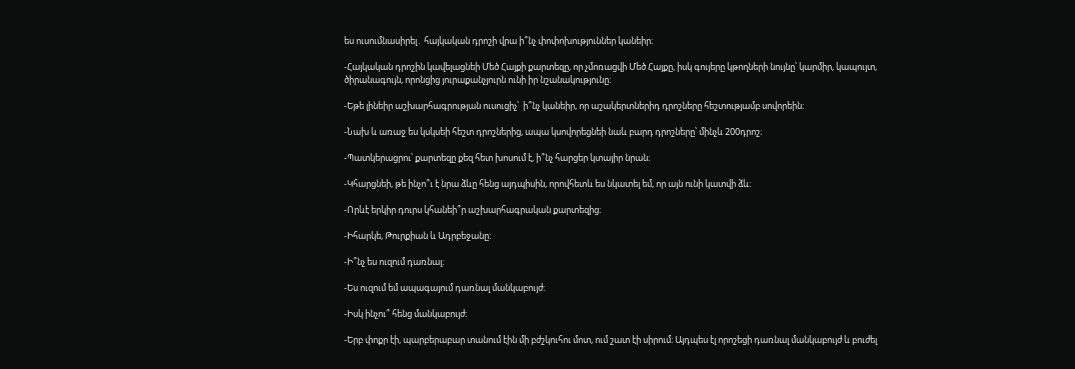ես ուսումնասիրել․ հայկական դրոշի վրա ի՞նչ փոփոխություններ կանեիր։

-Հայկական դրոշին կավելացնեի Մեծ Հայքի քարտեզը, որ չմոռացվի Մեծ Հայքը, իսկ գույերը կթողների նույնը՝ կարմիր, կապույտ, ծիրանագույն, որոնցից յուրաքանչյուրն ունի իր նշանակությունը։

-Եթե լինեիր աշխարհագրության ուսուցիչ՝  ի՞նչ կանեիր, որ աշակերտներիդ դրոշները հեշտությամբ սովորեին։

-Նախ և առաջ ես կսկսեի հեշտ դրոշներից, ապա կսովորեցնեի նաև բարդ դրոշները՝ մինչև 200դրոշ։

-Պատկերացրու՝ քարտեզը քեզ հետ խոսում է, ի՞նչ հարցեր կտայիր նրան։

-Կհարցնեի, թե ինչո՞ւ է նրա ձևը հենց այդպիսին, որովհետև ես նկատել եմ, որ այն ունի կատվի ձև։

-Որևէ երկիր դուրս կհանեի՞ր աշխարհագրական քարտեզից։

-Իհարկե, Թուրքիան և Ադրբեջանը։

-Ի՞նչ ես ուզում դառնալ։

-Ես ուզում եմ ապագայում դառնալ մանկաբույժ։

-Իսկ ինչու՞ հենց մանկաբույժ։

-Երբ փոքր էի, պարբերաբար տանում էին մի բժշկուհու մոտ, ում շատ էի սիրում։ Այդպես էլ որոշեցի դառնալ մանկաբույժ և բուժել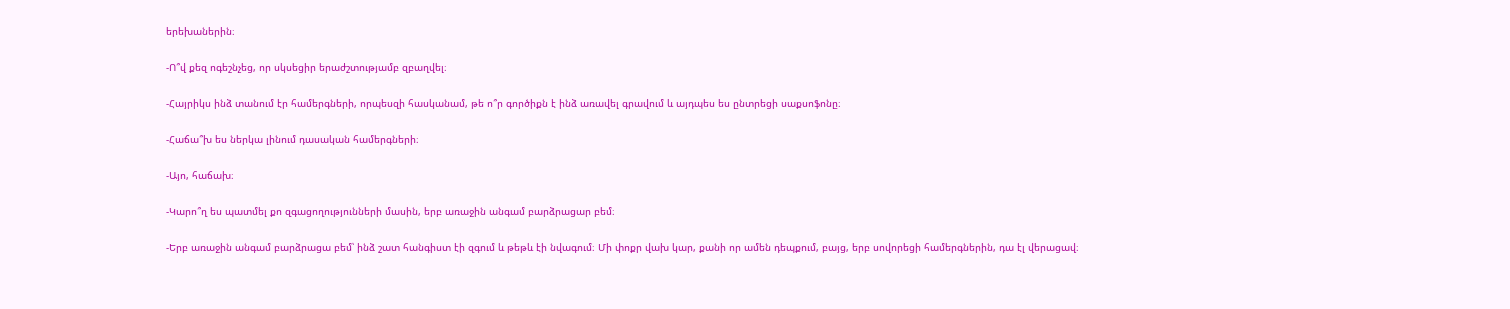երեխաներին։

-Ո՞վ քեզ ոգեշնչեց, որ սկսեցիր երաժշտությամբ զբաղվել։

-Հայրիկս ինձ տանում էր համերգների, որպեսզի հասկանամ, թե ո՞ր գործիքն է ինձ առավել գրավում և այդպես ես ընտրեցի սաքսոֆոնը։

-Հաճա՞խ ես ներկա լինում դասական համերգների։

-Այո, հաճախ։

-Կարո՞ղ ես պատմել քո զգացողությունների մասին, երբ առաջին անգամ բարձրացար բեմ։

-Երբ առաջին անգամ բարձրացա բեմ՝ ինձ շատ հանգիստ էի զգում և թեթև էի նվագում։ Մի փոքր վախ կար, քանի որ ամեն դեպքում, բայց, երբ սովորեցի համերգներին, դա էլ վերացավ։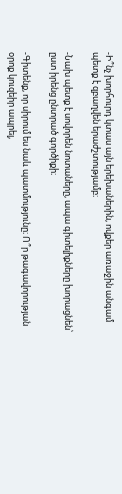-Ի՞նչ խորհուրդ կտաս այն երեխաներին, ովքեր առաջին անգամ պետք է զբաղվեն երաժշտությամբ։

-Նախ պետք է սովորեն նոտաները, ապա գիտելիքները խորացնեն՝ ըստ իրենց ընտրած գործիքի։

-Գիտենք, որ սիրում ես նաև պատմությունը։ Ո՞ր թագավորության օրոք կուզեիր ապրել,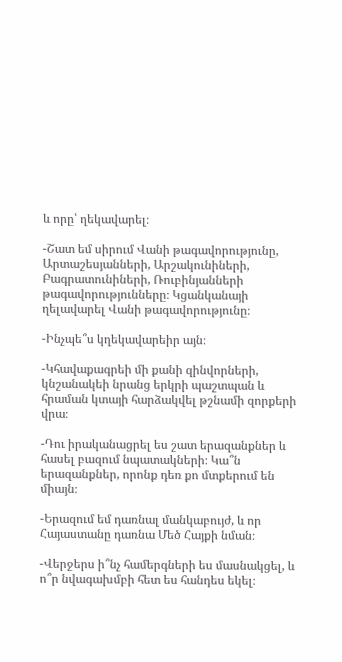և որը՝ ղեկավարել։

-Շատ եմ սիրում Վանի թագավորությունը, Արտաշեսյանների, Արշակունիների, Բագրատունիների, Ռուբինյանների թագավորությունները։ Կցանկանայի ղելավարել Վանի թագավորությունը։

-Ինչպե՞ս կղեկավարեիր այն։

-Կհավաքագրեի մի քանի զինվորների, կնշանակեի նրանց երկրի պաշտպան և հրաման կտայի հարձակվել թշնամի զորքերի վրա։

-Դու իրականացրել ես շատ երազանքներ և հասել բազում նպատակների։ Կա՞ն  երազանքներ, որոնք դեռ քո մտքերում են միայն։

-Երազում եմ դառնալ մանկաբույժ, և որ Հայաստանը դառնա Մեծ Հայքի նման։

-Վերջերս ի՞նչ համերգների ես մասնակցել, և ո՞ր նվագախմբի հետ ես հանդես եկել։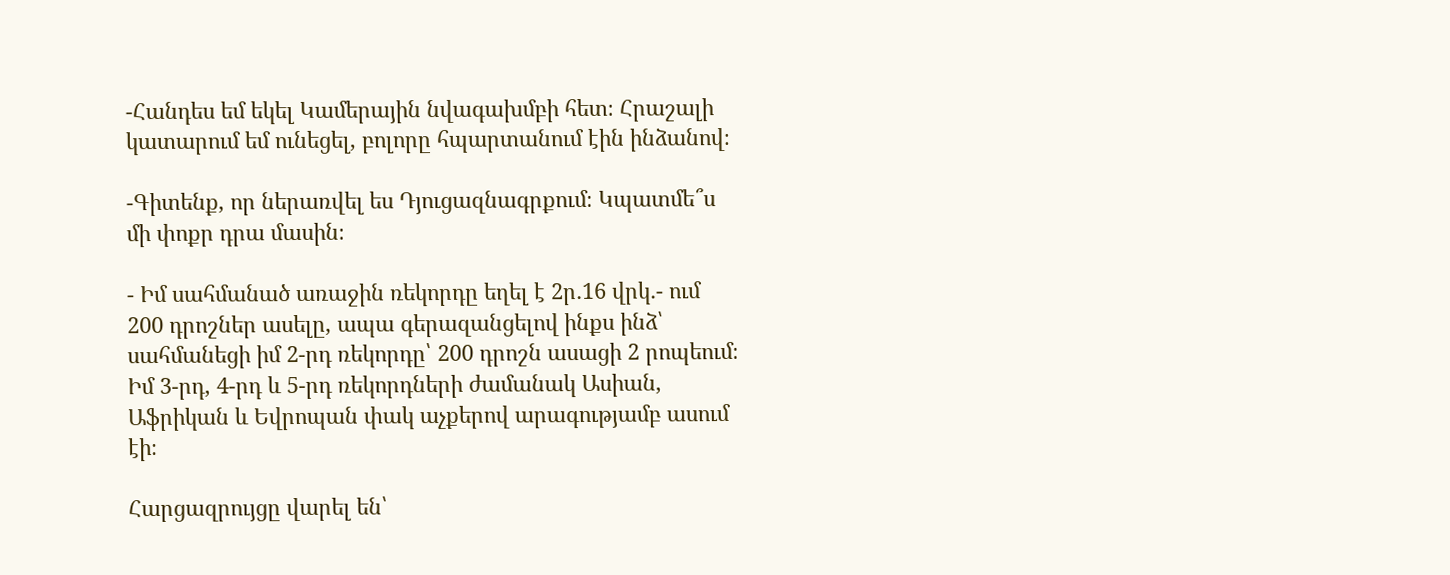-Հանդես եմ եկել Կամերային նվագախմբի հետ։ Հրաշալի կատարում եմ ունեցել, բոլորը հպարտանում էին ինձանով։

-Գիտենք, որ ներառվել ես Դյուցազնագրքում։ Կպատմե՞ս մի փոքր դրա մասին։

- Իմ սահմանած առաջին ռեկորդը եղել է 2ր․16 վրկ․- ում 200 դրոշներ ասելը, ապա գերազանցելով ինքս ինձ՝ սահմանեցի իմ 2-րդ ռեկորդը՝ 200 դրոշն ասացի 2 րոպեում։ Իմ 3-րդ, 4-րդ և 5-րդ ռեկորդների ժամանակ Ասիան, Աֆրիկան և Եվրոպան փակ աչքերով արագությամբ ասում էի։

Հարցազրույցը վարել են՝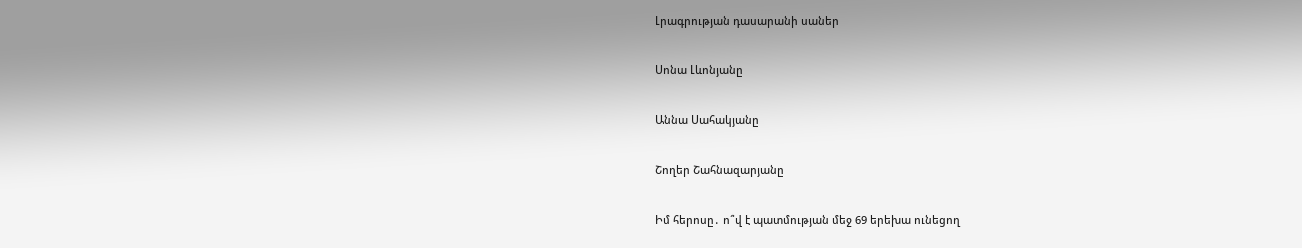Լրագրության դասարանի սաներ

Սոնա Լևոնյանը

Աննա Սահակյանը

Շողեր Շահնազարյանը

Իմ հերոսը․ ո՞վ է պատմության մեջ 69 երեխա ունեցող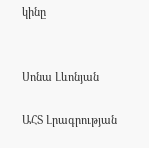կինը


Սոնա Լևոնյան

ԱՀՏ Լրագրության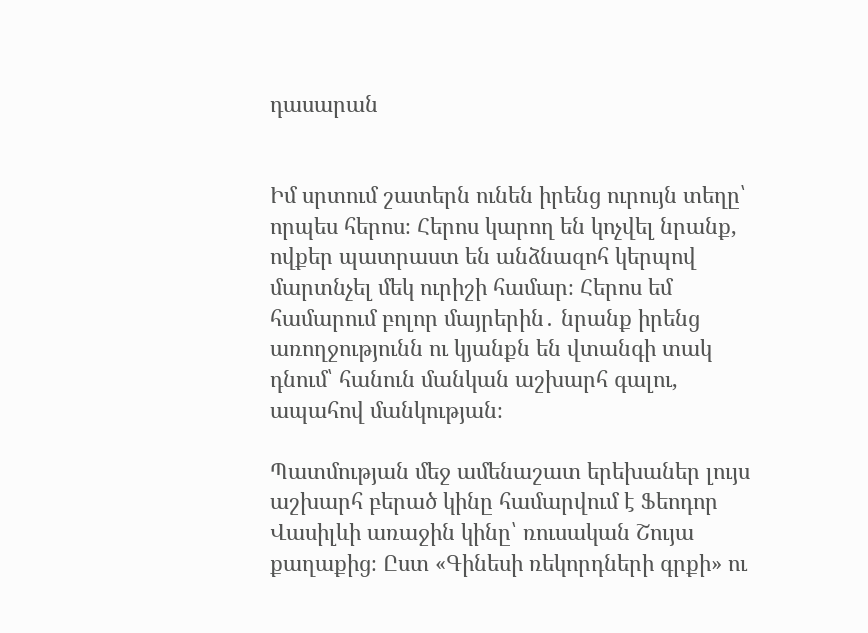դասարան


Իմ սրտում շատերն ունեն իրենց ուրույն տեղը՝ որպես հերոս։ Հերոս կարող են կոչվել նրանք, ովքեր պատրաստ են անձնազոհ կերպով մարտնչել մեկ ուրիշի համար։ Հերոս եմ համարում բոլոր մայրերին․ նրանք իրենց առողջությունն ու կյանքն են վտանգի տակ դնում՝ հանուն մանկան աշխարհ գալու, ապահով մանկության։

Պատմության մեջ ամենաշատ երեխաներ լույս աշխարհ բերած կինը համարվում է Ֆեոդոր Վասիլևի առաջին կինը՝ ռուսական Շույա քաղաքից։ Ըստ «Գինեսի ռեկորդների գրքի» ու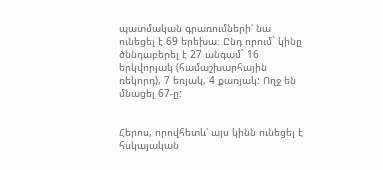պատմական գրառումների՝ նա ունեցել է 69 երեխա։ Ընդ որում` կինը ծննդաբերել է 27 անգամ` 16 երկվորյակ (համաշխարհային ռեկորդ), 7 եռյակ, 4 քառյակ: Ողջ են մնացել 67-ը:


Հերոս, որովհետև՝ այս կինն ունեցել է հսկայական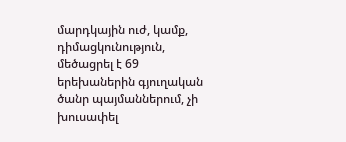մարդկային ուժ, կամք, դիմացկունություն, մեծացրել է 69 երեխաներին գյուղական ծանր պայմաններում, չի խուսափել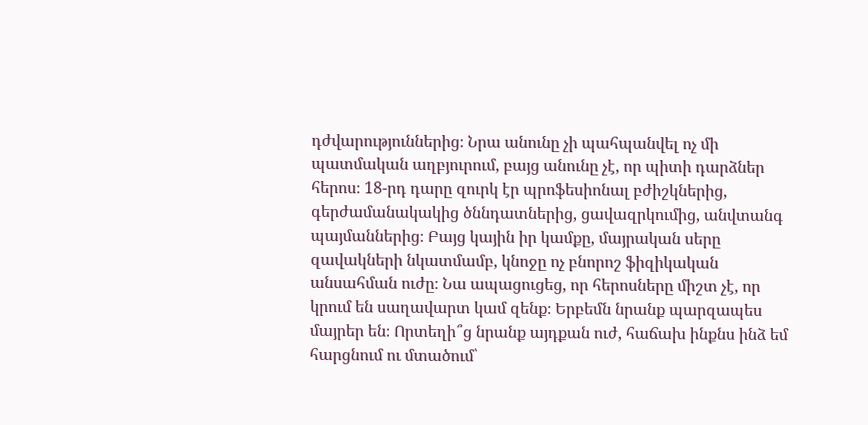դժվարություններից։ Նրա անունը չի պահպանվել ոչ մի պատմական աղբյուրում, բայց անունը չէ, որ պիտի դարձներ հերոս։ 18-րդ դարը զուրկ էր պրոֆեսիոնալ բժիշկներից, գերժամանակակից ծննդատներից, ցավազրկումից, անվտանգ պայմաններից։ Բայց կային իր կամքը, մայրական սերը զավակների նկատմամբ, կնոջը ոչ բնորոշ ֆիզիկական անսահման ուժը։ Նա ապացուցեց, որ հերոսները միշտ չէ, որ կրում են սաղավարտ կամ զենք։ Երբեմն նրանք պարզապես մայրեր են։ Որտեղի՞ց նրանք այդքան ուժ, հաճախ ինքնս ինձ եմ հարցնում ու մտածում՝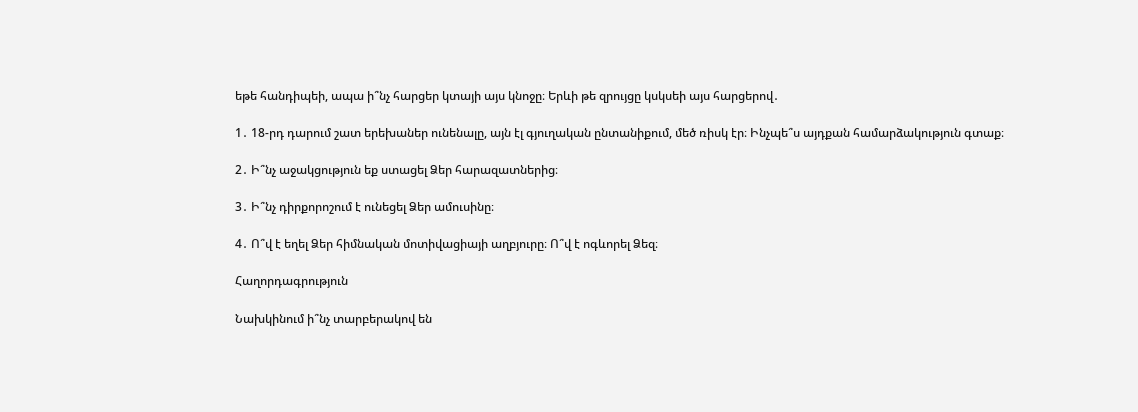եթե հանդիպեի, ապա ի՞նչ հարցեր կտայի այս կնոջը։ Երևի թե զրույցը կսկսեի այս հարցերով․

1․ 18-րդ դարում շատ երեխաներ ունենալը, այն էլ գյուղական ընտանիքում, մեծ ռիսկ էր։ Ինչպե՞ս այդքան համարձակություն գտաք։

2․ Ի՞նչ աջակցություն եք ստացել Ձեր հարազատներից։

3․ Ի՞նչ դիրքորոշում է ունեցել Ձեր ամուսինը։

4․ Ո՞վ է եղել Ձեր հիմնական մոտիվացիայի աղբյուրը։ Ո՞վ է ոգևորել Ձեզ։

Հաղորդագրություն

Նախկինում ի՞նչ տարբերակով են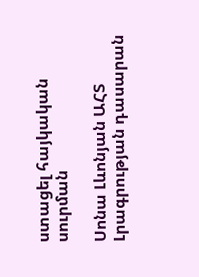ստացել հայկական սուրման

Սոնա Լևոնյան ԱՀՏ Լրագրության դասարան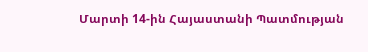Մարտի 14-ին Հայաստանի Պատմության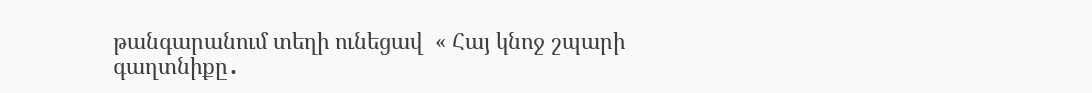թանգարանում տեղի ունեցավ  « Հայ կնոջ շպարի գաղտնիքը․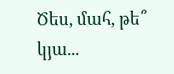Ծես, մահ, թե՞ կյա...